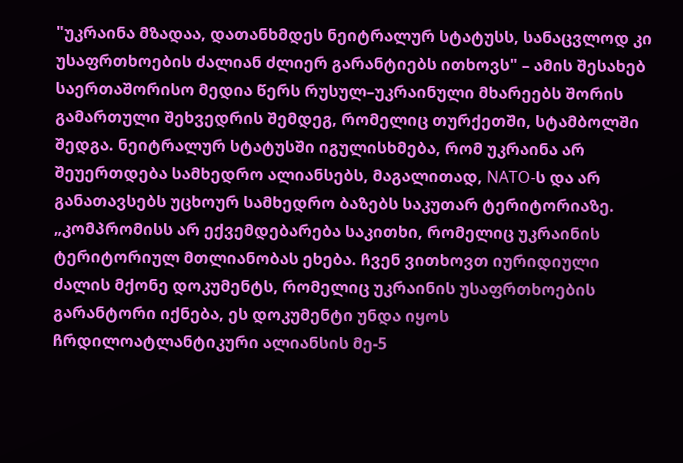"უკრაინა მზადაა, დათანხმდეს ნეიტრალურ სტატუსს, სანაცვლოდ კი უსაფრთხოების ძალიან ძლიერ გარანტიებს ითხოვს" – ამის შესახებ საერთაშორისო მედია წერს რუსულ–უკრაინული მხარეებს შორის გამართული შეხვედრის შემდეგ, რომელიც თურქეთში, სტამბოლში შედგა. ნეიტრალურ სტატუსში იგულისხმება, რომ უკრაინა არ შეუერთდება სამხედრო ალიანსებს, მაგალითად, NATO-ს და არ განათავსებს უცხოურ სამხედრო ბაზებს საკუთარ ტერიტორიაზე.
„კომპრომისს არ ექვემდებარება საკითხი, რომელიც უკრაინის ტერიტორიულ მთლიანობას ეხება. ჩვენ ვითხოვთ იურიდიული ძალის მქონე დოკუმენტს, რომელიც უკრაინის უსაფრთხოების გარანტორი იქნება, ეს დოკუმენტი უნდა იყოს ჩრდილოატლანტიკური ალიანსის მე-5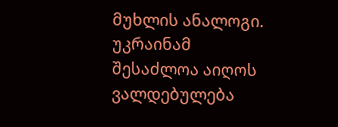მუხლის ანალოგი. უკრაინამ შესაძლოა აიღოს ვალდებულება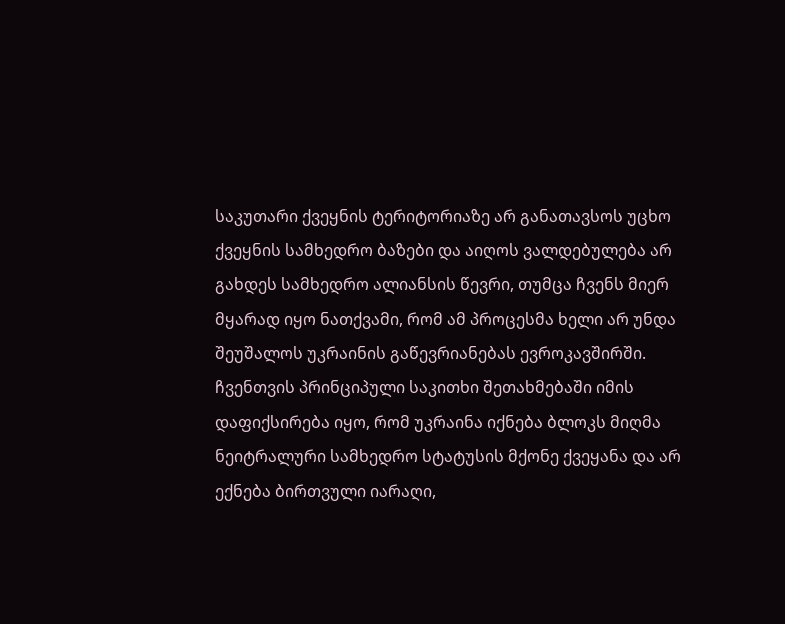საკუთარი ქვეყნის ტერიტორიაზე არ განათავსოს უცხო ქვეყნის სამხედრო ბაზები და აიღოს ვალდებულება არ გახდეს სამხედრო ალიანსის წევრი, თუმცა ჩვენს მიერ მყარად იყო ნათქვამი, რომ ამ პროცესმა ხელი არ უნდა შეუშალოს უკრაინის გაწევრიანებას ევროკავშირში. ჩვენთვის პრინციპული საკითხი შეთახმებაში იმის დაფიქსირება იყო, რომ უკრაინა იქნება ბლოკს მიღმა ნეიტრალური სამხედრო სტატუსის მქონე ქვეყანა და არ ექნება ბირთვული იარაღი,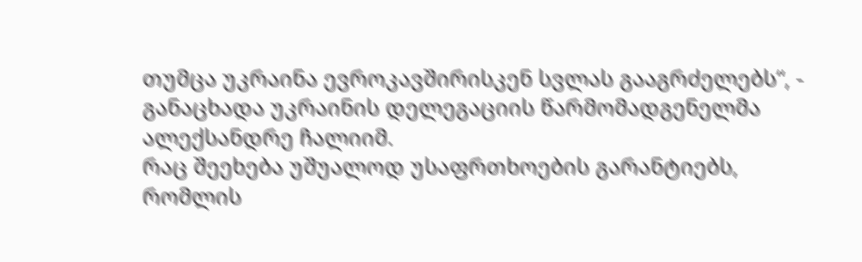თუმცა უკრაინა ევროკავშირისკენ სვლას გააგრძელებს“, - განაცხადა უკრაინის დელეგაციის წარმომადგენელმა ალექსანდრე ჩალიიმ.
რაც შეეხება უშუალოდ უსაფრთხოების გარანტიებს, რომლის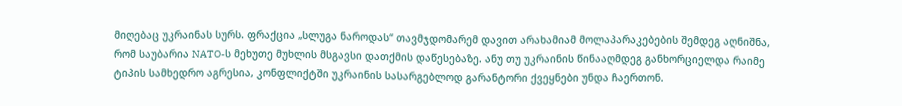მიღებაც უკრაინას სურს. ფრაქცია „სლუგა ნაროდას“ თავმჯდომარემ დავით არახამიამ მოლაპარაკებების შემდეგ აღნიშნა, რომ საუბარია NATO-ს მეხუთე მუხლის მსგავსი დათქმის დაწესებაზე. ანუ თუ უკრაინის წინააღმდეგ განხორციელდა რაიმე ტიპის სამხედრო აგრესია, კონფლიქტში უკრაინის სასარგებლოდ გარანტორი ქვეყნები უნდა ჩაერთონ.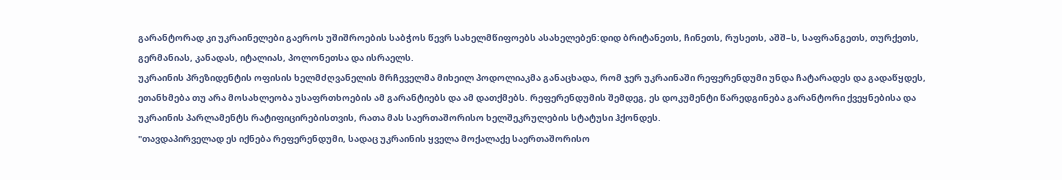გარანტორად კი უკრაინელები გაეროს უშიშროების საბჭოს წევრ სახელმწიფოებს ასახელებენ:დიდ ბრიტანეთს, ჩინეთს, რუსეთს, აშშ–ს, საფრანგეთს, თურქეთს, გერმანიას, კანადას, იტალიას, პოლონეთსა და ისრაელს.
უკრაინის პრეზიდენტის ოფისის ხელმძღვანელის მრჩეველმა მიხეილ პოდოლიაკმა განაცხადა, რომ ჯერ უკრაინაში რეფერენდუმი უნდა ჩატარადეს და გადაწყდეს, ეთანხმება თუ არა მოსახლეობა უსაფრთხოების ამ გარანტიებს და ამ დათქმებს. რეფერენდუმის შემდეგ, ეს დოკუმენტი წარედგინება გარანტორი ქვეყნებისა და უკრაინის პარლამენტს რატიფიცირებისთვის, რათა მას საერთაშორისო ხელშეკრულების სტატუსი ჰქონდეს.
"თავდაპირველად ეს იქნება რეფერენდუმი, სადაც უკრაინის ყველა მოქალაქე საერთაშორისო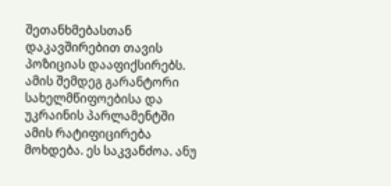შეთანხმებასთან დაკავშირებით თავის პოზიციას დააფიქსირებს. ამის შემდეგ გარანტორი სახელმწიფოებისა და უკრაინის პარლამენტში ამის რატიფიცირება მოხდება. ეს საკვანძოა. ანუ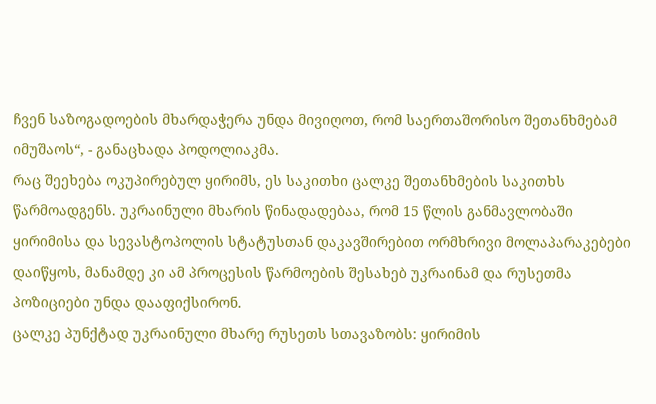ჩვენ საზოგადოების მხარდაჭერა უნდა მივიღოთ, რომ საერთაშორისო შეთანხმებამ იმუშაოს“, - განაცხადა პოდოლიაკმა.
რაც შეეხება ოკუპირებულ ყირიმს, ეს საკითხი ცალკე შეთანხმების საკითხს წარმოადგენს. უკრაინული მხარის წინადადებაა, რომ 15 წლის განმავლობაში ყირიმისა და სევასტოპოლის სტატუსთან დაკავშირებით ორმხრივი მოლაპარაკებები დაიწყოს, მანამდე კი ამ პროცესის წარმოების შესახებ უკრაინამ და რუსეთმა პოზიციები უნდა დააფიქსირონ.
ცალკე პუნქტად უკრაინული მხარე რუსეთს სთავაზობს: ყირიმის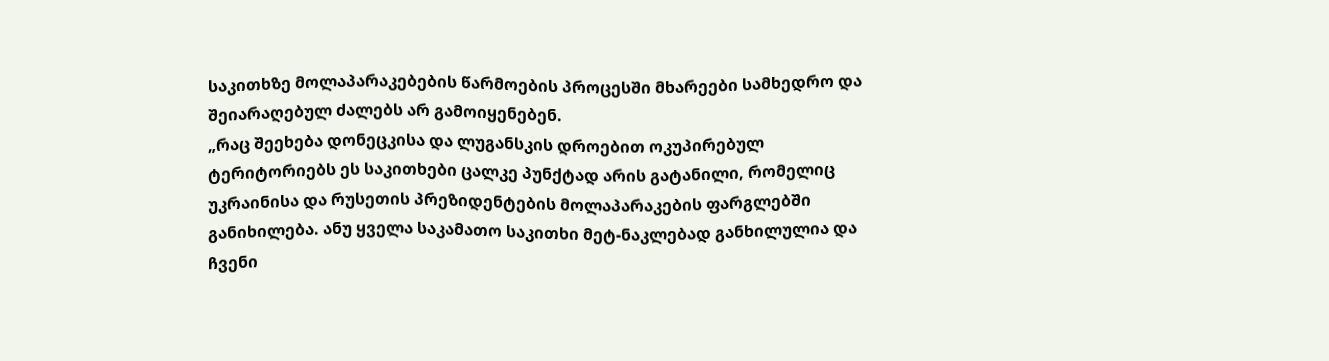საკითხზე მოლაპარაკებების წარმოების პროცესში მხარეები სამხედრო და შეიარაღებულ ძალებს არ გამოიყენებენ.
„რაც შეეხება დონეცკისა და ლუგანსკის დროებით ოკუპირებულ ტერიტორიებს ეს საკითხები ცალკე პუნქტად არის გატანილი, რომელიც უკრაინისა და რუსეთის პრეზიდენტების მოლაპარაკების ფარგლებში განიხილება. ანუ ყველა საკამათო საკითხი მეტ-ნაკლებად განხილულია და ჩვენი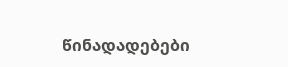წინადადებები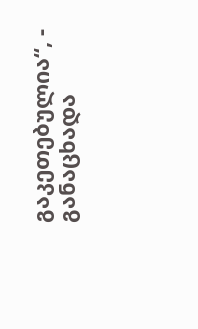გაკეთებულია“, - განაცხადა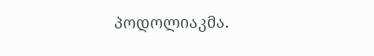პოდოლიაკმა.